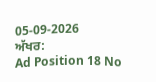05-09-2026
ਅੱਖਰ:
Ad Position 18 No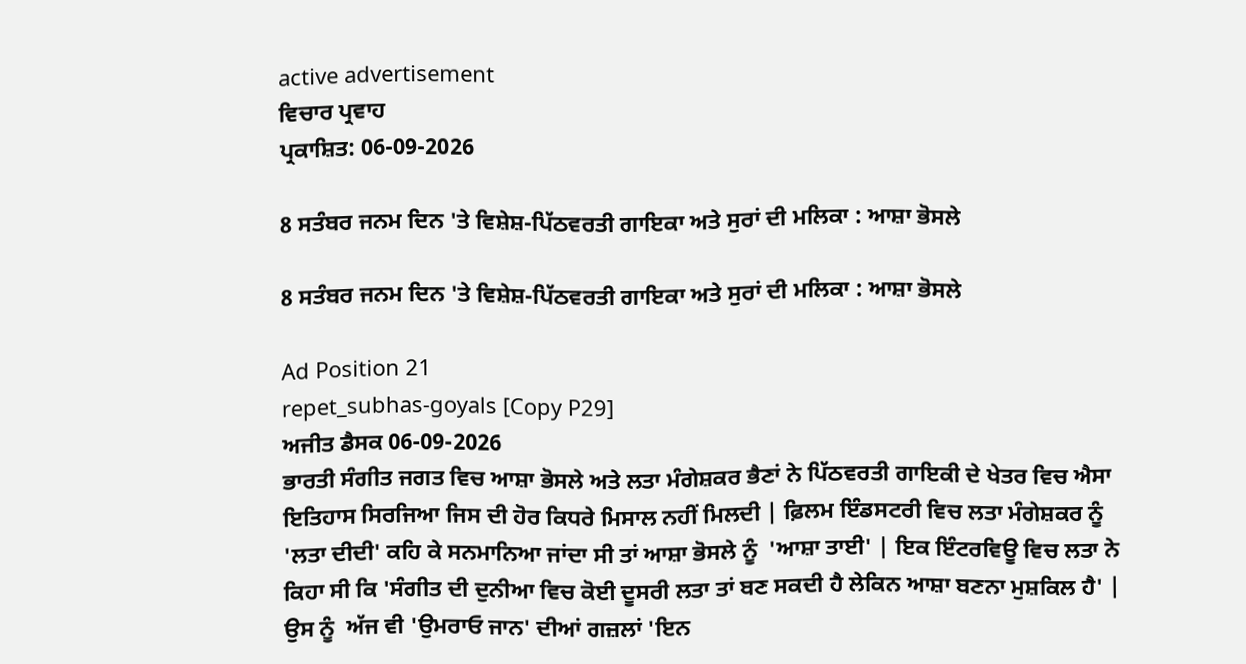active advertisement
ਵਿਚਾਰ ਪ੍ਰਵਾਹ
ਪ੍ਰਕਾਸ਼ਿਤ: 06-09-2026

8 ਸਤੰਬਰ ਜਨਮ ਦਿਨ 'ਤੇ ਵਿਸ਼ੇਸ਼-ਪਿੱਠਵਰਤੀ ਗਾਇਕਾ ਅਤੇ ਸੁਰਾਂ ਦੀ ਮਲਿਕਾ : ਆਸ਼ਾ ਭੋਸਲੇ

8 ਸਤੰਬਰ ਜਨਮ ਦਿਨ 'ਤੇ ਵਿਸ਼ੇਸ਼-ਪਿੱਠਵਰਤੀ ਗਾਇਕਾ ਅਤੇ ਸੁਰਾਂ ਦੀ ਮਲਿਕਾ : ਆਸ਼ਾ ਭੋਸਲੇ

Ad Position 21
repet_subhas-goyals [Copy P29]
ਅਜੀਤ ਡੈਸਕ 06-09-2026
ਭਾਰਤੀ ਸੰਗੀਤ ਜਗਤ ਵਿਚ ਆਸ਼ਾ ਭੋਸਲੇ ਅਤੇ ਲਤਾ ਮੰਗੇਸ਼ਕਰ ਭੈਣਾਂ ਨੇ ਪਿੱਠਵਰਤੀ ਗਾਇਕੀ ਦੇ ਖੇਤਰ ਵਿਚ ਐਸਾ ਇਤਿਹਾਸ ਸਿਰਜਿਆ ਜਿਸ ਦੀ ਹੋਰ ਕਿਧਰੇ ਮਿਸਾਲ ਨਹੀਂ ਮਿਲਦੀ | ਫ਼ਿਲਮ ਇੰਡਸਟਰੀ ਵਿਚ ਲਤਾ ਮੰਗੇਸ਼ਕਰ ਨੂੰ  'ਲਤਾ ਦੀਦੀ' ਕਹਿ ਕੇ ਸਨਮਾਨਿਆ ਜਾਂਦਾ ਸੀ ਤਾਂ ਆਸ਼ਾ ਭੋਸਲੇ ਨੂੰ  'ਆਸ਼ਾ ਤਾਈ' | ਇਕ ਇੰਟਰਵਿਊ ਵਿਚ ਲਤਾ ਨੇ ਕਿਹਾ ਸੀ ਕਿ 'ਸੰਗੀਤ ਦੀ ਦੁਨੀਆ ਵਿਚ ਕੋਈ ਦੂਸਰੀ ਲਤਾ ਤਾਂ ਬਣ ਸਕਦੀ ਹੈ ਲੇਕਿਨ ਆਸ਼ਾ ਬਣਨਾ ਮੁਸ਼ਕਿਲ ਹੈ' | ਉਸ ਨੂੰ  ਅੱਜ ਵੀ 'ਉਮਰਾਓ ਜਾਨ' ਦੀਆਂ ਗਜ਼ਲਾਂ 'ਇਨ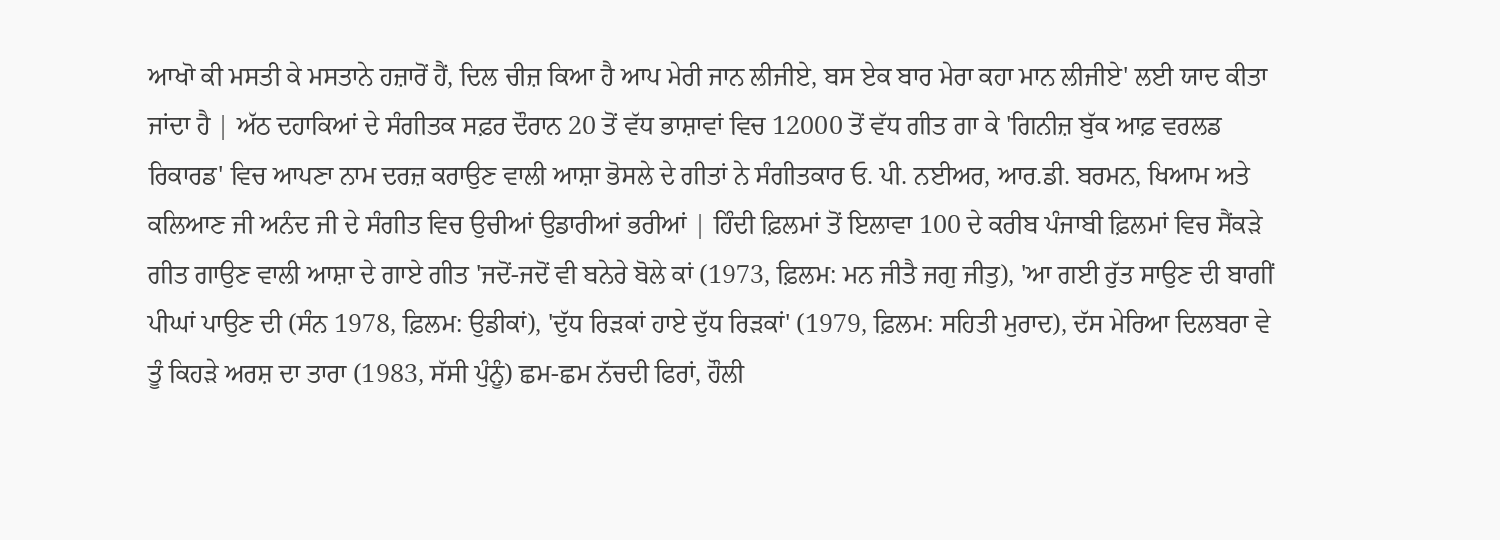ਆਖਾੋ ਕੀ ਮਸਤੀ ਕੇ ਮਸਤਾਨੇ ਹਜ਼ਾਰੋਂ ਹੈਂ, ਦਿਲ ਚੀਜ਼ ਕਿਆ ਹੈ ਆਪ ਮੇਰੀ ਜਾਨ ਲੀਜੀਏ, ਬਸ ਏਕ ਬਾਰ ਮੇਰਾ ਕਹਾ ਮਾਨ ਲੀਜੀਏ' ਲਈ ਯਾਦ ਕੀਤਾ ਜਾਂਦਾ ਹੈ | ਅੱਠ ਦਹਾਕਿਆਂ ਦੇ ਸੰਗੀਤਕ ਸਫ਼ਰ ਦੌਰਾਨ 20 ਤੋਂ ਵੱਧ ਭਾਸ਼ਾਵਾਂ ਵਿਚ 12000 ਤੋਂ ਵੱਧ ਗੀਤ ਗਾ ਕੇ 'ਗਿਨੀਜ਼ ਬੁੱਕ ਆਫ਼ ਵਰਲਡ ਰਿਕਾਰਡ' ਵਿਚ ਆਪਣਾ ਨਾਮ ਦਰਜ਼ ਕਰਾਉਣ ਵਾਲੀ ਆਸ਼ਾ ਭੋਸਲੇ ਦੇ ਗੀਤਾਂ ਨੇ ਸੰਗੀਤਕਾਰ ਓ. ਪੀ. ਨਈਅਰ, ਆਰ.ਡੀ. ਬਰਮਨ, ਖਿਆਮ ਅਤੇ ਕਲਿਆਣ ਜੀ ਅਨੰਦ ਜੀ ਦੇ ਸੰਗੀਤ ਵਿਚ ਉਚੀਆਂ ਉਡਾਰੀਆਂ ਭਰੀਆਂ | ਹਿੰਦੀ ਫ਼ਿਲਮਾਂ ਤੋਂ ਇਲਾਵਾ 100 ਦੇ ਕਰੀਬ ਪੰਜਾਬੀ ਫ਼ਿਲਮਾਂ ਵਿਚ ਸੈਂਕੜੇ ਗੀਤ ਗਾਉਣ ਵਾਲੀ ਆਸ਼ਾ ਦੇ ਗਾਏ ਗੀਤ 'ਜਦੋਂ-ਜਦੋਂ ਵੀ ਬਨੇਰੇ ਬੋਲੇ ਕਾਂ (1973, ਫ਼ਿਲਮ: ਮਨ ਜੀਤੈ ਜਗੁ ਜੀਤੁ), 'ਆ ਗਈ ਰੁੱਤ ਸਾਉਣ ਦੀ ਬਾਗੀਂ ਪੀਘਾਂ ਪਾਉਣ ਦੀ (ਸੰਨ 1978, ਫ਼ਿਲਮ: ਉਡੀਕਾਂ), 'ਦੁੱਧ ਰਿੜਕਾਂ ਹਾਏ ਦੁੱਧ ਰਿੜਕਾਂ' (1979, ਫ਼ਿਲਮ: ਸਹਿਤੀ ਮੁਰਾਦ), ਦੱਸ ਮੇਰਿਆ ਦਿਲਬਰਾ ਵੇ ਤੂੰ ਕਿਹੜੇ ਅਰਸ਼ ਦਾ ਤਾਰਾ (1983, ਸੱਸੀ ਪੁੰਨੂੰ) ਛਮ-ਛਮ ਨੱਚਦੀ ਫਿਰਾਂ, ਹੌਲੀ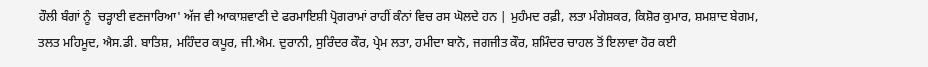ਹੌਲੀ ਬੰਗਾਂ ਨੂੰ  ਚੜ੍ਹਾਈ ਵਣਜਾਰਿਆ' ਅੱਜ ਵੀ ਆਕਾਸ਼ਵਾਣੀ ਦੇ ਫਰਮਾਇਸ਼ੀ ਪ੍ਰੋਗਰਾਮਾਂ ਰਾਹੀਂ ਕੰਨਾਂ ਵਿਚ ਰਸ ਘੋਲਦੇ ਹਨ | ਮੁਹੰਮਦ ਰਫ਼ੀ, ਲਤਾ ਮੰਗੇਸ਼ਕਰ, ਕਿਸ਼ੋਰ ਕੁਮਾਰ, ਸ਼ਮਸ਼ਾਦ ਬੇਗਮ, ਤਲਤ ਮਹਿਮੂਦ, ਐਸ.ਡੀ. ਬਾਤਿਸ਼, ਮਹਿੰਦਰ ਕਪੂਰ, ਜੀ.ਐਮ. ਦੁਰਾਨੀ, ਸੁਰਿੰਦਰ ਕੌਰ, ਪ੍ਰੇਮ ਲਤਾ, ਹਮੀਦਾ ਬਾਨੋ, ਜਗਜੀਤ ਕੌਰ, ਸ਼ਮਿੰਦਰ ਚਾਹਲ ਤੋਂ ਇਲਾਵਾ ਹੋਰ ਕਈ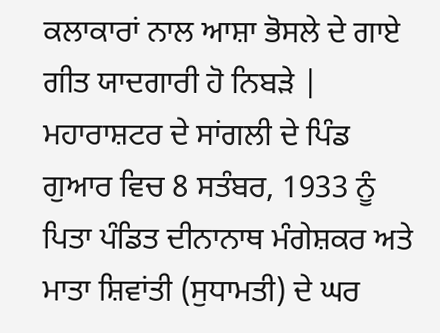ਕਲਾਕਾਰਾਂ ਨਾਲ ਆਸ਼ਾ ਭੋਸਲੇ ਦੇ ਗਾਏ ਗੀਤ ਯਾਦਗਾਰੀ ਹੋ ਨਿਬੜੇ |
ਮਹਾਰਾਸ਼ਟਰ ਦੇ ਸਾਂਗਲੀ ਦੇ ਪਿੰਡ ਗੁਆਰ ਵਿਚ 8 ਸਤੰਬਰ, 1933 ਨੂੰ  ਪਿਤਾ ਪੰਡਿਤ ਦੀਨਾਨਾਥ ਮੰਗੇਸ਼ਕਰ ਅਤੇ ਮਾਤਾ ਸ਼ਿਵਾਂਤੀ (ਸੁਧਾਮਤੀ) ਦੇ ਘਰ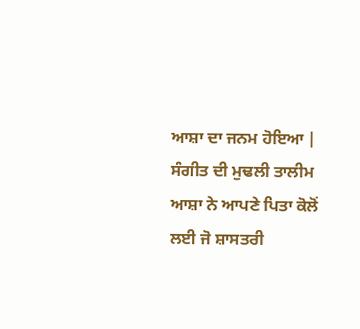ਆਸ਼ਾ ਦਾ ਜਨਮ ਹੋਇਆ | ਸੰਗੀਤ ਦੀ ਮੁਢਲੀ ਤਾਲੀਮ ਆਸ਼ਾ ਨੇ ਆਪਣੇ ਪਿਤਾ ਕੋਲੋਂ ਲਈ ਜੋ ਸ਼ਾਸਤਰੀ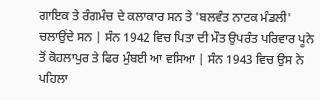ਗਾਇਕ ਤੇ ਰੰਗਮੰਚ ਦੇ ਕਲਾਕਾਰ ਸਨ ਤੇ 'ਬਲਵੰਤ ਨਾਟਕ ਮੰਡਲੀ' ਚਲਾਉਂਦੇ ਸਨ | ਸੰਨ 1942 ਵਿਚ ਪਿਤਾ ਦੀ ਮੌਤ ਉਪਰੰਤ ਪਰਿਵਾਰ ਪੂਨੇ ਤੋਂ ਕੋਹਲਾਪੁਰ ਤੇ ਫਿਰ ਮੁੰਬਈ ਆ ਵਸਿਆ | ਸੰਨ 1943 ਵਿਚ ਉਸ ਨੇ ਪਹਿਲਾ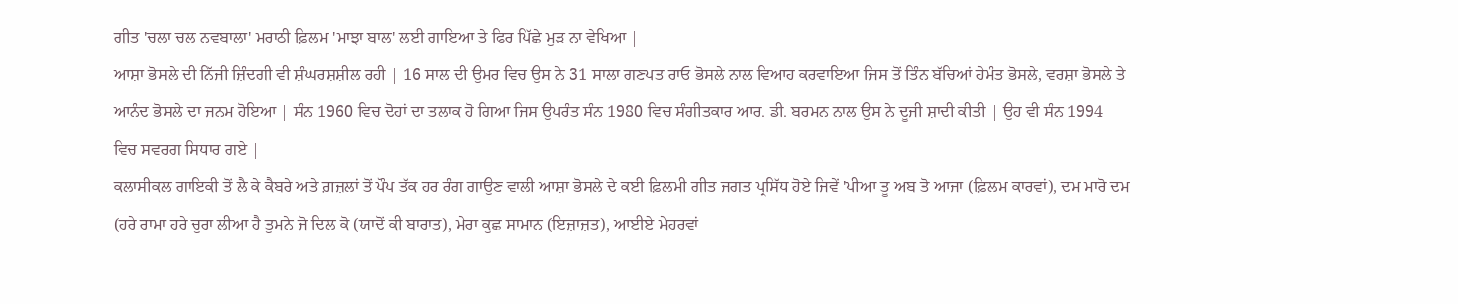ਗੀਤ 'ਚਲਾ ਚਲ ਨਵਬਾਲਾ' ਮਰਾਠੀ ਫ਼ਿਲਮ 'ਮਾਝਾ ਬਾਲ' ਲਈ ਗਾਇਆ ਤੇ ਫਿਰ ਪਿੱਛੇ ਮੁੜ ਨਾ ਵੇਖਿਆ |
ਆਸ਼ਾ ਭੋਸਲੇ ਦੀ ਨਿੱਜੀ ਜ਼ਿੰਦਗੀ ਵੀ ਸ਼ੰਘਰਸ਼ਸ਼ੀਲ ਰਹੀ | 16 ਸਾਲ ਦੀ ਉਮਰ ਵਿਚ ਉਸ ਨੇ 31 ਸਾਲਾ ਗਣਪਤ ਰਾਓ ਭੋਸਲੇ ਨਾਲ ਵਿਆਹ ਕਰਵਾਇਆ ਜਿਸ ਤੋਂ ਤਿੰਨ ਬੱਚਿਆਂ ਹੇਮੰਤ ਭੋਸਲੇ, ਵਰਸ਼ਾ ਭੋਸਲੇ ਤੇ ਆਨੰਦ ਭੋਸਲੇ ਦਾ ਜਨਮ ਹੋਇਆ | ਸੰਨ 1960 ਵਿਚ ਦੋਹਾਂ ਦਾ ਤਲਾਕ ਹੋ ਗਿਆ ਜਿਸ ਉਪਰੰਤ ਸੰਨ 1980 ਵਿਚ ਸੰਗੀਤਕਾਰ ਆਰ. ਡੀ. ਬਰਮਨ ਨਾਲ ਉਸ ਨੇ ਦੂਜੀ ਸ਼ਾਦੀ ਕੀਤੀ | ਉਹ ਵੀ ਸੰਨ 1994 ਵਿਚ ਸਵਰਗ ਸਿਧਾਰ ਗਏ |
ਕਲਾਸੀਕਲ ਗਾਇਕੀ ਤੋਂ ਲੈ ਕੇ ਕੈਬਰੇ ਅਤੇ ਗ਼ਜ਼ਲਾਂ ਤੋਂ ਪੌਪ ਤੱਕ ਹਰ ਰੰਗ ਗਾਉਣ ਵਾਲੀ ਆਸ਼ਾ ਭੋਸਲੇ ਦੇ ਕਈ ਫ਼ਿਲਮੀ ਗੀਤ ਜਗਤ ਪ੍ਰਸਿੱਧ ਹੋਏ ਜਿਵੇਂ 'ਪੀਆ ਤੂ ਅਬ ਤੋ ਆਜਾ (ਫ਼ਿਲਮ ਕਾਰਵਾਂ), ਦਮ ਮਾਰੋ ਦਮ (ਹਰੇ ਰਾਮਾ ਹਰੇ ਚੁਰਾ ਲੀਆ ਹੈ ਤੁਮਨੇ ਜੋ ਦਿਲ ਕੋ (ਯਾਦੋਂ ਕੀ ਬਾਰਾਤ), ਮੇਰਾ ਕੁਛ ਸਾਮਾਨ (ਇਜ਼ਾਜ਼ਤ), ਆਈਏ ਮੇਹਰਵਾਂ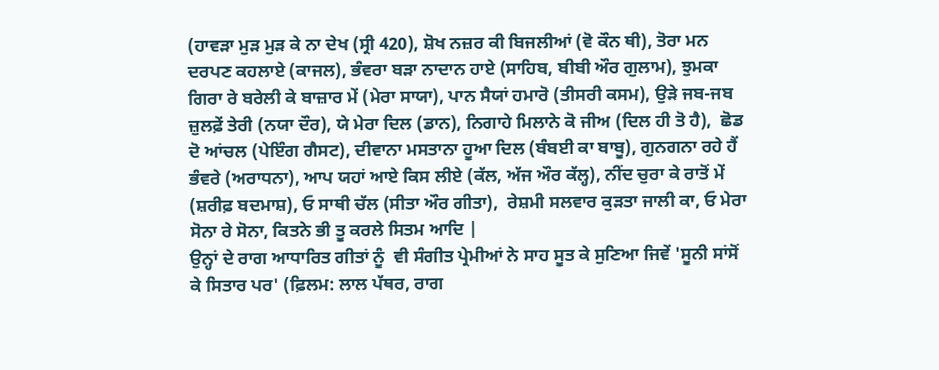(ਹਾਵੜਾ ਮੁੜ ਮੁੜ ਕੇ ਨਾ ਦੇਖ (ਸ੍ਰੀ 420), ਸ਼ੋਖ ਨਜ਼ਰ ਕੀ ਬਿਜਲੀਆਂ (ਵੋ ਕੌਨ ਥੀ), ਤੋਰਾ ਮਨ ਦਰਪਣ ਕਹਲਾਏ (ਕਾਜਲ), ਭੰਵਰਾ ਬੜਾ ਨਾਦਾਨ ਹਾਏ (ਸਾਹਿਬ, ਬੀਬੀ ਔਰ ਗੁਲਾਮ), ਝੁਮਕਾ ਗਿਰਾ ਰੇ ਬਰੇਲੀ ਕੇ ਬਾਜ਼ਾਰ ਮੇਂ (ਮੇਰਾ ਸਾਯਾ), ਪਾਨ ਸੈਯਾਂ ਹਮਾਰੋ (ਤੀਸਰੀ ਕਸਮ), ਉੜੇ ਜਬ-ਜਬ ਜ਼ੁਲਫ਼ੇਂ ਤੇਰੀ (ਨਯਾ ਦੌਰ), ਯੇ ਮੇਰਾ ਦਿਲ (ਡਾਨ), ਨਿਗਾਹੇ ਮਿਲਾਨੇ ਕੋ ਜੀਅ (ਦਿਲ ਹੀ ਤੋ ਹੈ),  ਛੋਡ ਦੋ ਆਂਚਲ (ਪੇਇੰਗ ਗੈਸਟ), ਦੀਵਾਨਾ ਮਸਤਾਨਾ ਹੂਆ ਦਿਲ (ਬੰਬਈ ਕਾ ਬਾਬੂ), ਗੁਨਗਨਾ ਰਹੇ ਹੈਂ ਭੰਵਰੇ (ਅਰਾਧਨਾ), ਆਪ ਯਹਾਂ ਆਏ ਕਿਸ ਲੀਏ (ਕੱਲ, ਅੱਜ ਔਰ ਕੱਲ੍ਹ), ਨੀਂਦ ਚੁਰਾ ਕੇ ਰਾਤੋਂ ਮੇਂ (ਸ਼ਰੀਫ਼ ਬਦਮਾਸ਼), ਓ ਸਾਥੀ ਚੱਲ (ਸੀਤਾ ਔਰ ਗੀਤਾ),  ਰੇਸ਼ਮੀ ਸਲਵਾਰ ਕੁੜਤਾ ਜਾਲੀ ਕਾ, ਓ ਮੇਰਾ ਸੋਨਾ ਰੇ ਸੋਨਾ, ਕਿਤਨੇ ਭੀ ਤੂ ਕਰਲੇ ਸਿਤਮ ਆਦਿ |
ਉਨ੍ਹਾਂ ਦੇ ਰਾਗ ਆਧਾਰਿਤ ਗੀਤਾਂ ਨੂੰ  ਵੀ ਸੰਗੀਤ ਪ੍ਰੇਮੀਆਂ ਨੇ ਸਾਹ ਸੂਤ ਕੇ ਸੁਣਿਆ ਜਿਵੇਂ 'ਸੂਨੀ ਸਾਂਸੋਂ ਕੇ ਸਿਤਾਰ ਪਰ' (ਫ਼ਿਲਮ: ਲਾਲ ਪੱਥਰ, ਰਾਗ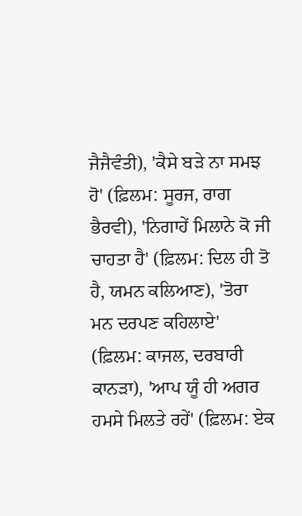ਜੈਜੈਵੰਤੀ), 'ਕੈਸੇ ਬੜੇ ਨਾ ਸਮਝ ਹੋ' (ਫ਼ਿਲਮ: ਸੂਰਜ, ਰਾਗ ਭੈਰਵੀ), 'ਨਿਗਾਹੇਂ ਮਿਲਾਨੇ ਕੋ ਜੀ ਚਾਹਤਾ ਹੈ' (ਫ਼ਿਲਮ: ਦਿਲ ਹੀ ਤੋ ਹੈ, ਯਮਨ ਕਲਿਆਣ), 'ਤੋਰਾ ਮਨ ਦਰਪਣ ਕਹਿਲਾਏ' (ਫ਼ਿਲਮ: ਕਾਜਲ, ਦਰਬਾਰੀ ਕਾਨੜਾ), 'ਆਪ ਯੂੰ ਹੀ ਅਗਰ ਹਮਸੇ ਮਿਲਤੇ ਰਹੇਂ' (ਫ਼ਿਲਮ: ਏਕ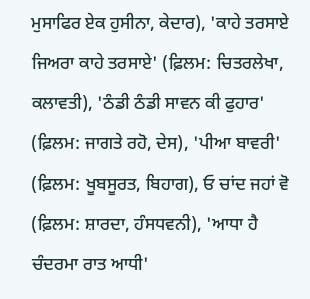ਮੁਸਾਫਿਰ ਏਕ ਹੁਸੀਨਾ, ਕੇਦਾਰ), 'ਕਾਹੇ ਤਰਸਾਏ ਜਿਅਰਾ ਕਾਹੇ ਤਰਸਾਏ' (ਫ਼ਿਲਮ: ਚਿਤਰਲੇਖਾ, ਕਲਾਵਤੀ), 'ਠੰਡੀ ਠੰਡੀ ਸਾਵਨ ਕੀ ਫੁਹਾਰ' (ਫ਼ਿਲਮ: ਜਾਗਤੇ ਰਹੋ, ਦੇਸ), 'ਪੀਆ ਬਾਵਰੀ' (ਫ਼ਿਲਮ: ਖੂਬਸੂਰਤ, ਬਿਹਾਗ), ਓ ਚਾਂਦ ਜਹਾਂ ਵੋ (ਫ਼ਿਲਮ: ਸ਼ਾਰਦਾ, ਹੰਸਧਵਨੀ), 'ਆਧਾ ਹੈ ਚੰਦਰਮਾ ਰਾਤ ਆਧੀ'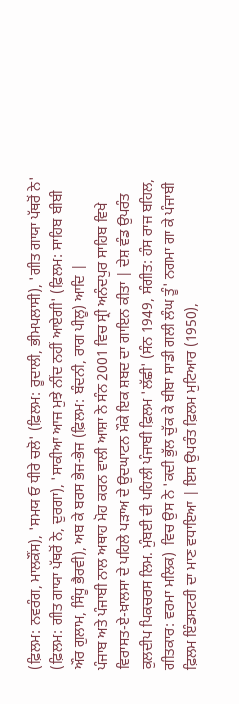(ਫ਼ਿਲਮ: ਨਵਰੰਗ, ਮਾਲਕੌਂਸ), 'ਸਮਯ ਓ ਧੀਰੇ ਚਲੋ' (ਫ਼ਿਲਮ: ਰੂਦਾਲੀ, ਭੀਮਪਲਾਸੀ), 'ਗੀਤ ਗਾਯਾ ਪੱਥਰੋਂ ਨੇ' (ਫ਼ਿਲਮ: ਗੀਤ ਗਾਯਾ ਪੱਥਰੋਂ ਨੇ, ਦੁਰਗਾ), 'ਸਾਕੀਆ ਆਜ ਮੁਝੇ ਨੀਂਦ ਨਹੀਂ ਆਏਗੀ' (ਫ਼ਿਲਮ: ਸਾਹਿਬ ਬੀਬੀ ਔਰ ਗੁਲਾਮ, ਸਿੰਧੂ ਭੈਰਵੀ), ਅਬ ਕੇ ਬਰਸ ਭੇਜ-ਭੇਜ (ਫ਼ਿਲਮ: ਬੰਦਨੀ, ਰਾਗ ਪੀਲੂ) ਆਦਿ |
ਪੰਜਾਬ ਅਤੇ ਪੰਜਾਬੀ ਨਾਲ ਅਥਾਹ ਮੋਹ ਕਰਨ ਵਾਲੀ ਆਸ਼ਾ ਨੇ ਸੰਨ 2001 ਵਿਚ ਸ੍ਰੀ ਅਨੰਦਪੁਰ ਸਾਹਿਬ ਵਿਖੇ ਵਿਰਾਸਤ-ਏ-ਖ਼ਾਲਸਾ ਦੇ ਪਹਿਲੇ ਪੜਾਅ ਦੇ ਉਦਘਾਟਨ ਮੌਕੇ ਇਕ ਸ਼ਬਦ ਦਾ ਗਾਇਨ ਕੀਤਾ | ਦੇਸ਼ ਵੰਡ ਉਪਰੰਤ ਕੁਲਦੀਪ ਪਿਕਚਰਸ ਲਿਮ. ਮੁੰਬਈ ਦੀ ਪਹਿਲੀ ਪੰਜਾਬੀ ਫ਼ਿਲਮ 'ਲੱਛੀ' (ਸੰਨ 1949, ਸੰਗੀਤ: ਹੰਸ ਰਾਜ ਬਹਿਲ, ਗੀਤਕਾਰ: ਵਰਮਾ ਮਲਿਕ)  ਵਿਚ ਉਸ ਨੇ 'ਕਦੀ ਭੁੱਲ ਚੁੱਕ ਕੇ ਬੀਬਾ ਸਾਡੀ ਗਲੀ ਲੰਘ ਤੂੰ' ਨਗਮਾ ਗਾ ਕੇ ਪੰਜਾਬੀ ਫ਼ਿਲਮ ਇੰਡਸਟਰੀ ਦਾ ਮਾਣ ਵਧਾਇਆ | ਇਸ ਉਪਰੰਤ ਫ਼ਿਲਮ ਮੁਟਿਆਰ (1950),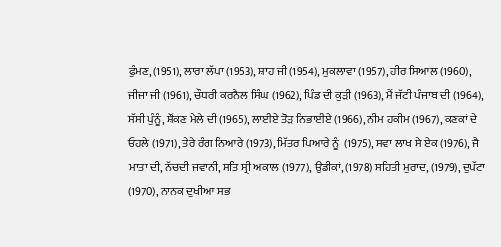ਫੁੰਮਣ, (1951), ਲਾਰਾ ਲੱਪਾ (1953), ਸ਼ਾਹ ਜੀ (1954), ਮੁਕਲਾਵਾ (1957), ਹੀਰ ਸਿਆਲ (1960), ਜੀਜਾ ਜੀ (1961), ਚੌਧਰੀ ਕਰਨੈਲ ਸਿੰਘ (1962), ਪਿੰਡ ਦੀ ਕੁੜੀ (1963), ਮੈਂ ਜੱਟੀ ਪੰਜਾਬ ਦੀ (1964), ਸੱਸੀ ਪੁੰਨੂੰ, ਸ਼ੌਂਕਣ ਮੇਲੇ ਦੀ (1965), ਲਾਈਏ ਤੋੜ ਨਿਭਾਈਏ (1966), ਨੀਮ ਹਕੀਮ (1967), ਕਣਕਾਂ ਦੇ ਓਹਲੇ (1971), ਤੇਰੇ ਰੰਗ ਨਿਆਰੇ (1973), ਮਿੱਤਰ ਪਿਆਰੇ ਨੂੰ  (1975), ਸਵਾ ਲਾਖ ਸੇ ਏਕ (1976), ਜੈ ਮਾਤਾ ਦੀ, ਨੱਚਦੀ ਜਵਾਨੀ, ਸਤਿ ਸ੍ਰੀ ਅਕਾਲ (1977), ਉਡੀਕਾਂ, (1978) ਸਹਿਤੀ ਮੁਰਾਦ, (1979), ਦੁਪੱਟਾ (1970), ਨਾਨਕ ਦੁਖੀਆ ਸਭ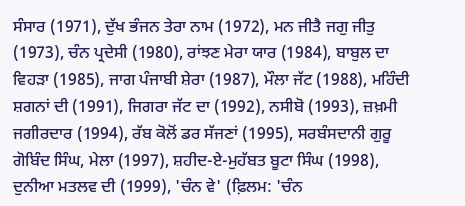ਸੰਸਾਰ (1971), ਦੁੱਖ ਭੰਜਨ ਤੇਰਾ ਨਾਮ (1972), ਮਨ ਜੀਤੈ ਜਗੁ ਜੀਤੁ (1973), ਚੰਨ ਪ੍ਰਦੇਸੀ (1980), ਰਾਂਝਣ ਮੇਰਾ ਯਾਰ (1984), ਬਾਬੁਲ ਦਾ ਵਿਹੜਾ (1985), ਜਾਗ ਪੰਜਾਬੀ ਸ਼ੇਰਾ (1987), ਮੌਲਾ ਜੱਟ (1988), ਮਹਿੰਦੀ ਸ਼ਗਨਾਂ ਦੀ (1991), ਜਿਗਰਾ ਜੱਟ ਦਾ (1992), ਨਸੀਬੋ (1993), ਜ਼ਖ਼ਮੀ ਜਗੀਰਦਾਰ (1994), ਰੱਬ ਕੋਲੋਂ ਡਰ ਸੱਜਣਾਂ (1995), ਸਰਬੰਸਦਾਨੀ ਗੁਰੂ ਗੋਬਿੰਦ ਸਿੰਘ, ਮੇਲਾ (1997), ਸ਼ਹੀਦ-ਏ-ਮੁਹੱਬਤ ਬੂਟਾ ਸਿੰਘ (1998), ਦੁਨੀਆ ਮਤਲਵ ਦੀ (1999), 'ਚੰਨ ਵੇ' (ਫ਼ਿਲਮ: 'ਚੰਨ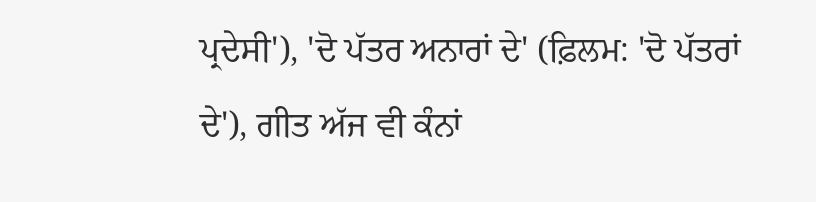ਪ੍ਰਦੇਸੀ'), 'ਦੋ ਪੱਤਰ ਅਨਾਰਾਂ ਦੇ' (ਫ਼ਿਲਮ: 'ਦੋ ਪੱਤਰਾਂ ਦੇ'), ਗੀਤ ਅੱਜ ਵੀ ਕੰਨਾਂ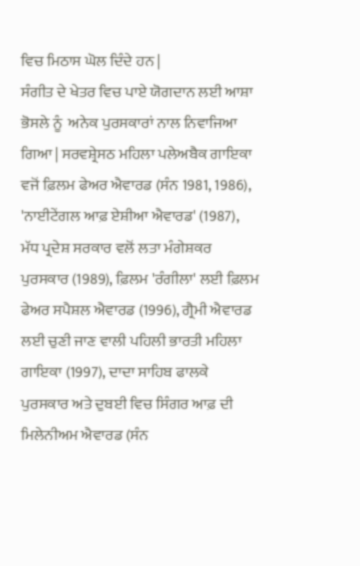ਵਿਚ ਮਿਠਾਸ ਘੋਲ ਦਿੰਦੇ ਹਨ |
ਸੰਗੀਤ ਦੇ ਖੇਤਰ ਵਿਚ ਪਾਏ ਯੋਗਦਾਨ ਲਈ ਆਸ਼ਾ ਭੋਸਲੇ ਨੂੰ  ਅਨੇਕ ਪੁਰਸਕਾਰਾਂ ਨਾਲ ਨਿਵਾਜਿਆ ਗਿਆ | ਸਰਵਸ਼੍ਰੇਸਠ ਮਹਿਲਾ ਪਲੇਅਬੈਕ ਗਾਇਕਾ ਵਜੋਂ ਫ਼ਿਲਮ ਫੇਅਰ ਐਵਾਰਡ (ਸੰਨ 1981, 1986), 'ਨਾਈਟੇਂਗਲ ਆਫ਼ ਏਸ਼ੀਆ ਐਵਾਰਡ' (1987), ਮੱਧ ਪ੍ਰਦੇਸ਼ ਸਰਕਾਰ ਵਲੋਂ ਲਤਾ ਮੰਗੇਸ਼ਕਰ ਪੁਰਸਕਾਰ (1989), ਫ਼ਿਲਮ 'ਰੰਗੀਲਾ' ਲਈ ਫ਼ਿਲਮ ਫੇਅਰ ਸਪੈਸ਼ਲ ਐਵਾਰਡ (1996), ਗ੍ਰੈਮੀ ਐਵਾਰਡ ਲਈ ਚੁਣੀ ਜਾਣ ਵਾਲੀ ਪਹਿਲੀ ਭਾਰਤੀ ਮਹਿਲਾ ਗਾਇਕਾ (1997), ਦਾਦਾ ਸਾਹਿਬ ਫਾਲਕੇ ਪੁਰਸਕਾਰ ਅਤੇ ਦੁਬਈ ਵਿਚ ਸਿੰਗਰ ਆਫ਼ ਦੀ ਮਿਲੇਨੀਅਮ ਐਵਾਰਡ (ਸੰਨ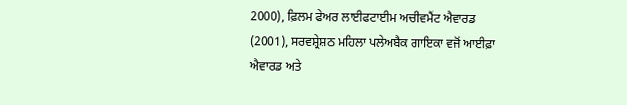2000), ਫ਼ਿਲਮ ਫੇਅਰ ਲਾਈਫਟਾਈਮ ਅਚੀਵਮੈਂਟ ਐਵਾਰਡ (2001), ਸਰਵਸ਼੍ਰੇਸ਼ਠ ਮਹਿਲਾ ਪਲੇਅਬੈਕ ਗਾਇਕਾ ਵਜੋਂ ਆਈਫ਼ਾ ਐਵਾਰਡ ਅਤੇ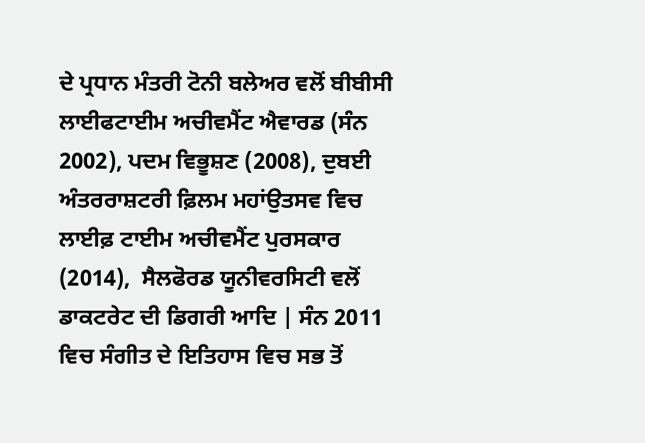ਦੇ ਪ੍ਰਧਾਨ ਮੰਤਰੀ ਟੋਨੀ ਬਲੇਅਰ ਵਲੋਂ ਬੀਬੀਸੀ ਲਾਈਫਟਾਈਮ ਅਚੀਵਮੈਂਟ ਐਵਾਰਡ (ਸੰਨ 2002), ਪਦਮ ਵਿਭੂਸ਼ਣ (2008), ਦੁਬਈ ਅੰਤਰਰਾਸ਼ਟਰੀ ਫ਼ਿਲਮ ਮਹਾਂਉਤਸਵ ਵਿਚ ਲਾਈਫ਼ ਟਾਈਮ ਅਚੀਵਮੈਂਟ ਪੁਰਸਕਾਰ (2014),  ਸੈਲਫੋਰਡ ਯੂਨੀਵਰਸਿਟੀ ਵਲੋਂ ਡਾਕਟਰੇਟ ਦੀ ਡਿਗਰੀ ਆਦਿ | ਸੰਨ 2011 ਵਿਚ ਸੰਗੀਤ ਦੇ ਇਤਿਹਾਸ ਵਿਚ ਸਭ ਤੋਂ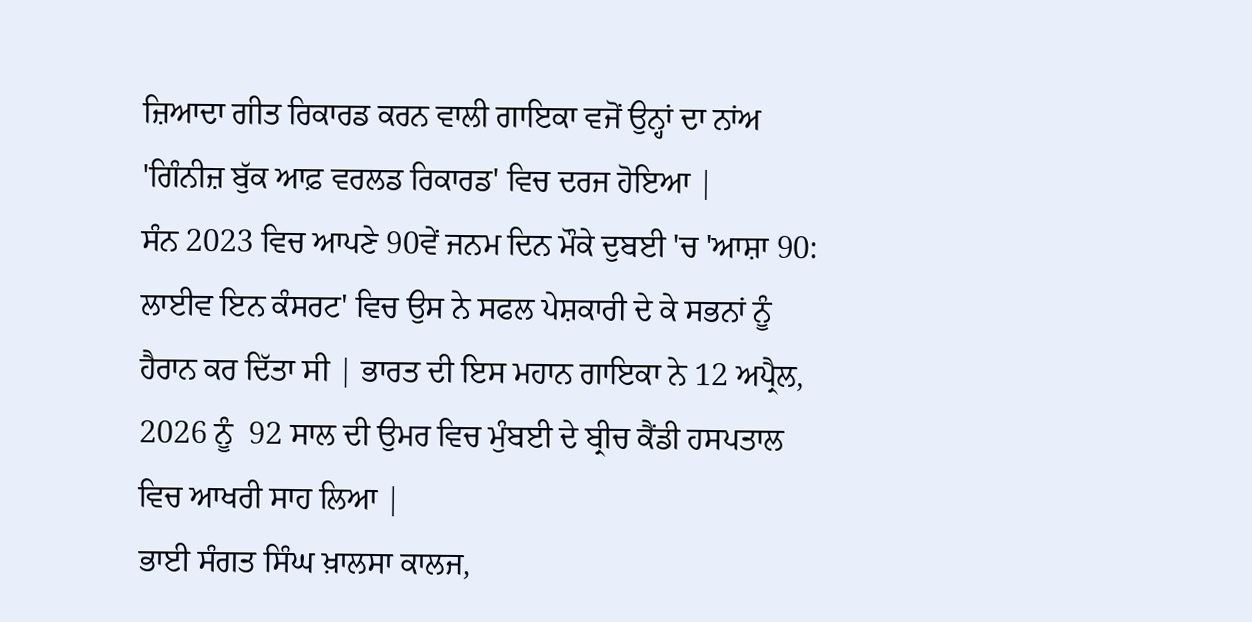ਜ਼ਿਆਦਾ ਗੀਤ ਰਿਕਾਰਡ ਕਰਨ ਵਾਲੀ ਗਾਇਕਾ ਵਜੋਂ ਉਨ੍ਹਾਂ ਦਾ ਨਾਂਅ 'ਗਿੰਨੀਜ਼ ਬੁੱਕ ਆਫ਼ ਵਰਲਡ ਰਿਕਾਰਡ' ਵਿਚ ਦਰਜ ਹੋਇਆ |
ਸੰਨ 2023 ਵਿਚ ਆਪਣੇ 90ਵੇਂ ਜਨਮ ਦਿਨ ਮੌਕੇ ਦੁਬਈ 'ਚ 'ਆਸ਼ਾ 90: ਲਾਈਵ ਇਨ ਕੰਸਰਟ' ਵਿਚ ਉਸ ਨੇ ਸਫਲ ਪੇਸ਼ਕਾਰੀ ਦੇ ਕੇ ਸਭਨਾਂ ਨੂੰ  ਹੈਰਾਨ ਕਰ ਦਿੱਤਾ ਸੀ | ਭਾਰਤ ਦੀ ਇਸ ਮਹਾਨ ਗਾਇਕਾ ਨੇ 12 ਅਪ੍ਰੈਲ, 2026 ਨੂੰ  92 ਸਾਲ ਦੀ ਉਮਰ ਵਿਚ ਮੁੰਬਈ ਦੇ ਬ੍ਰੀਚ ਕੈਂਡੀ ਹਸਪਤਾਲ ਵਿਚ ਆਖਰੀ ਸਾਹ ਲਿਆ |
ਭਾਈ ਸੰਗਤ ਸਿੰਘ ਖ਼ਾਲਸਾ ਕਾਲਜ,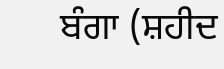ਬੰਗਾ (ਸ਼ਹੀਦ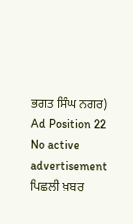ਭਗਤ ਸਿੰਘ ਨਗਰ)
Ad Position 22
No active advertisement
ਪਿਛਲੀ ਖ਼ਬਰ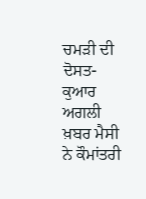ਚਮੜੀ ਦੀ ਦੋਸਤ-ਕੁਆਰ ਅਗਲੀ ਖ਼ਬਰ ਮੈਸੀ ਨੇ ਕੌਮਾਂਤਰੀ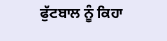ਫੁੱਟਬਾਲ ਨੂੰ ਕਿਹਾ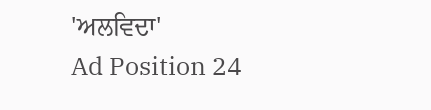'ਅਲਵਿਦਾ'
Ad Position 24